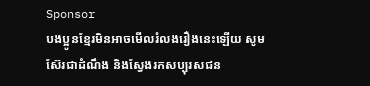Sponsor
បងប្អូនខ្មែរមិនអាចមើលរំលងរឿងនេះឡើយ សូមស៊ែរជាដំណឹង និងស្វែងរកសប្បុរសជន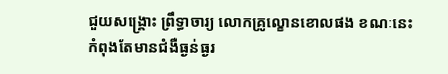ជួយសង្រ្គោះ ព្រឹទ្ធាចារ្យ លោកគ្រូល្ខោនខោលផង ខណៈនេះកំពុងតែមានជំងឺធ្ងន់ធ្ងរ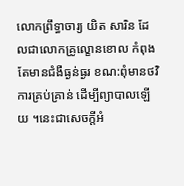លោកព្រឹទ្ធាចារ្យ យិត សារិន ដែលជាលោកគ្រូល្ខោនខោល កំពុងតែមានជំងឺធ្ងន់ធ្ងរ ខណ:ពុំមានថវិការគ្រប់គ្រាន់ ដើម្បីព្យាបាលឡើយ ។នេះជាសេចក្តីអំ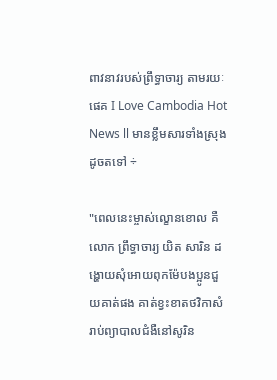ពាវនាវរបស់ព្រឹទ្ធាចារ្យ តាមរយៈផេគ I Love Cambodia Hot News ll មានខ្លឹមសារទាំងស្រុងដូចតទៅ ÷

"ពេលនេះម្ចាស់ល្ខេានខេាល គឺលោក ព្រឹទ្ធាចារ្យ យិត សារិន ដង្ហេាយសុំអេាយពុកម៉ែបងប្អូនជួយគាត់ផង គាត់ខ្វះខាតថវិកាសំរាប់ព្យាបាលជំងឺនៅសូរិន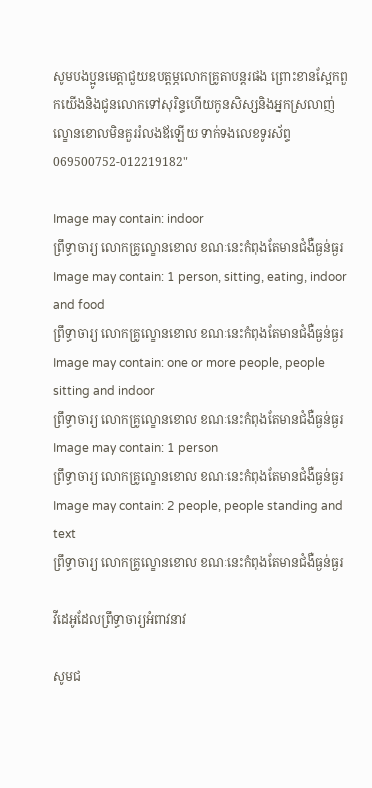សូមបងប្អូនមេត្តាជួយឧបត្តម្ភលេាកគ្រូតាបន្តរផង ព្រេាះខានស្អែកពួកយើងនិងជូនលោកទៅសុរិន្ទហើយកូនសិស្សនិងអ្នកស្រលាញ់ល្ខោនខោលមិនគួររំលងឪឡើយ ទាក់ទងលេខទូរស័ព្ទ 069500752-012219182"

Image may contain: indoor
ព្រឹទ្ធាចារ្យ លោកគ្រូល្ខោនខោល ខណៈនេះកំពុងតែមានជំងឺធ្ងន់ធ្ងរ
Image may contain: 1 person, sitting, eating, indoor and food
ព្រឹទ្ធាចារ្យ លោកគ្រូល្ខោនខោល ខណៈនេះកំពុងតែមានជំងឺធ្ងន់ធ្ងរ
Image may contain: one or more people, people sitting and indoor
ព្រឹទ្ធាចារ្យ លោកគ្រូល្ខោនខោល ខណៈនេះកំពុងតែមានជំងឺធ្ងន់ធ្ងរ
Image may contain: 1 person
ព្រឹទ្ធាចារ្យ លោកគ្រូល្ខោនខោល ខណៈនេះកំពុងតែមានជំងឺធ្ងន់ធ្ងរ
Image may contain: 2 people, people standing and text
ព្រឹទ្ធាចារ្យ លោកគ្រូល្ខោនខោល ខណៈនេះកំពុងតែមានជំងឺធ្ងន់ធ្ងរ

វីដេអូដែលព្រឹទ្ធាចារ្យអំពាវនាវ

សូមជ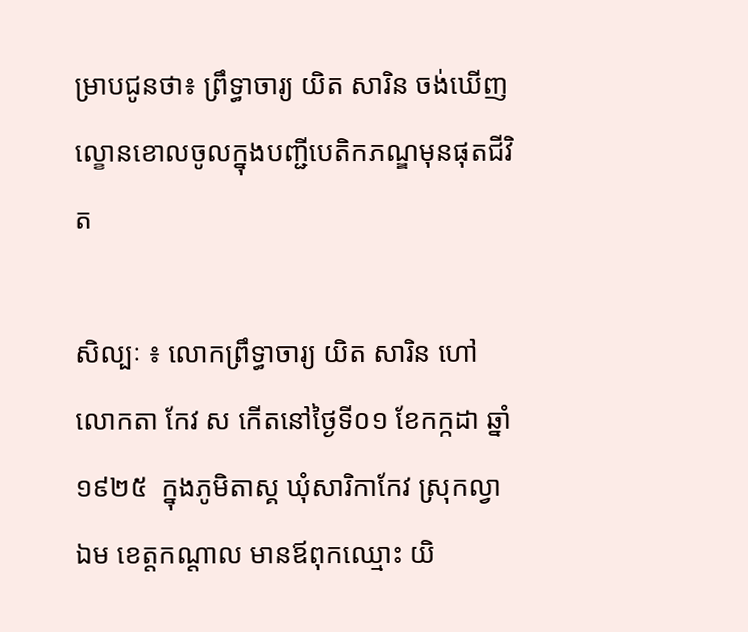ម្រាបជូនថា៖ ព្រឹទ្ធាចារ្យ យិត សារិន ចង់ឃើញល្ខោនខោលចូលក្នុងបញ្ជីបេតិកភណ្ឌមុនផុតជីវិត

សិល្បៈ ៖ លោកព្រឹទ្ធាចារ្យ យិត សារិន ហៅលោកតា កែវ ស កើតនៅថ្ងៃទី០១ ខែកក្កដា ឆ្នាំ១៩២៥  ក្នុងភូមិតាស្គ ឃុំសារិកាកែវ ស្រុកល្វាឯម ខេត្តកណ្ដាល មានឪពុកឈ្មោះ យិ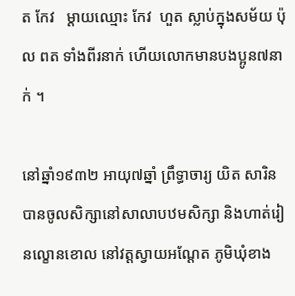ត កែវ   ម្ដាយឈ្មោះ កែវ  ហួត ស្លាប់ក្នុងសម័យ ប៉ុល ពត ទាំងពីរនាក់ ហើយលោកមានបងប្អូន៧នាក់ ។

នៅឆ្នាំ១៩៣២ អាយុ៧ឆ្នាំ ព្រឹទ្ធាចារ្យ យិត សារិន បានចូលសិក្សានៅសាលាបឋមសិក្សា និងហាត់រៀនល្ខោនខោល នៅវត្តស្វាយអណ្ដែត ភូមិឃុំខាង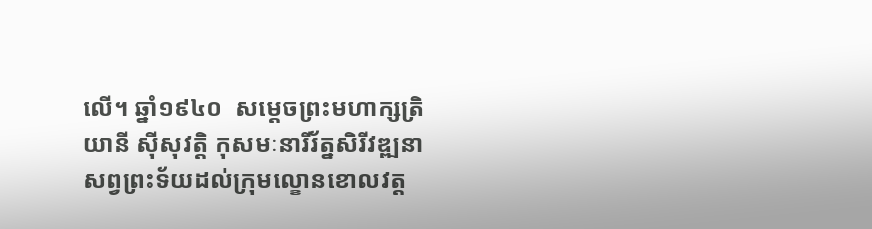លើ។ ឆ្នាំ១៩៤០  សម្ដេចព្រះមហាក្សត្រិយានី ស៊ីសុវត្តិ កុសមៈនារីរ័ត្នសិរីវឌ្ឍនា សព្វព្រះទ័យដល់ក្រុមល្ខោនខោលវត្ត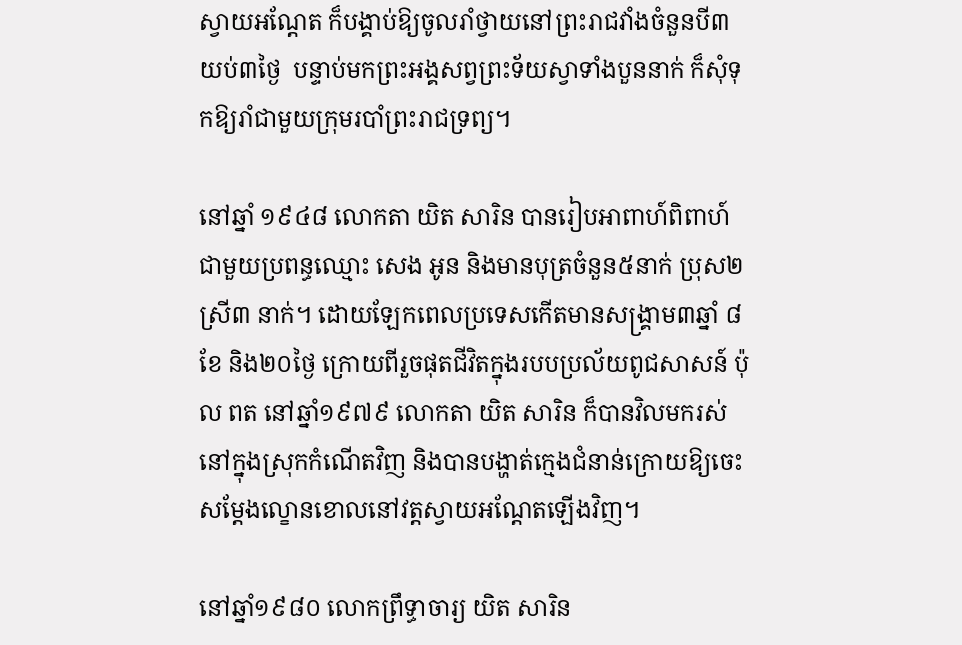ស្វាយអណ្ដែត ក៏បង្គាប់ឱ្យចូលរាំថ្វាយនៅព្រះរាជវាំងចំនួនបី៣យប់៣ថ្ងៃ  បន្ទាប់មកព្រះអង្គសព្វព្រះទ័យស្វាទាំងបួននាក់ ក៏សុំទុកឱ្យរាំជាមួយក្រុមរបាំព្រះរាជទ្រព្យ។

នៅឆ្នាំ ១៩៤៨ លោកតា យិត សារិន បានរៀបអាពាហ៍ពិពាហ៍ជាមួយប្រពន្ធឈ្មោះ សេង អូន និងមានបុត្រចំនួន៥នាក់ ប្រុស២ ស្រី៣ នាក់។ ដោយឡែកពេលប្រទេសកើតមានសង្គ្រាម៣ឆ្នាំ ៨ខែ និង២០ថ្ងៃ ក្រោយពីរួចផុតជីវិតក្នុងរបបប្រល័យពូជសាសន៍ ប៉ុល ពត នៅឆ្នាំ១៩៧៩ លោកតា យិត សារិន ក៏បានវិលមករស់នៅក្នុងស្រុកកំណើតវិញ និងបានបង្ហាត់ក្មេងជំនាន់ក្រោយឱ្យចេះសម្ដែងល្ខោនខោលនៅវត្តស្វាយអណ្ដែតឡើងវិញ។

នៅឆ្នាំ១៩៨០ លោកព្រឹទ្ធាចារ្យ យិត សារិន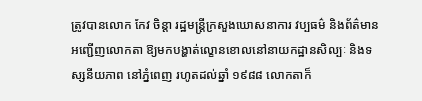ត្រូវបានលោក កែវ ចិន្តា រដ្ឋមន្ត្រីក្រសួងឃោសនាការ វប្បធម៌ និងព័ត៌មាន អញ្ជើញលោកតា ឱ្យមកបង្ហាត់ល្ខោនខោលនៅនាយកដ្ឋានសិល្បៈ និងទស្សនីយភាព នៅភ្នំពេញ រហូតដល់ឆ្នាំ ១៩៨៨ លោកតាក៏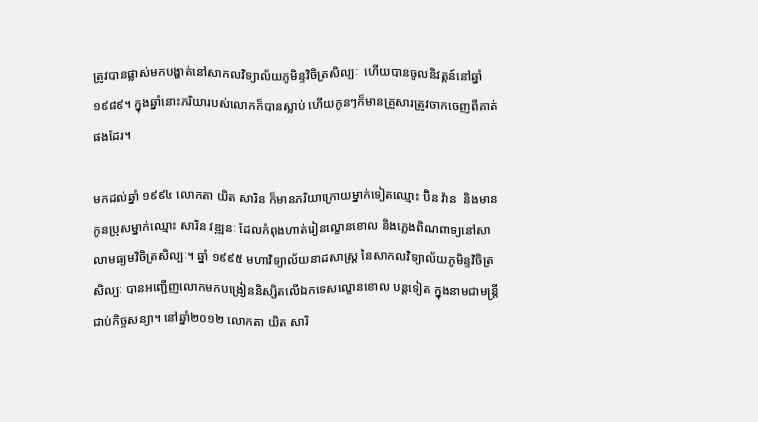ត្រូវបានផ្លាស់មកបង្ហាត់នៅសាកលវិទ្យាល័យភូមិន្ទវិចិត្រសិល្បៈ  ហើយបានចូលនិវត្តន៍នៅឆ្នាំ ១៩៨៩។ ក្នុងឆ្នាំនោះភរិយារបស់លោកក៏បានស្លាប់ ហើយកូនៗក៏មានគ្រួសារត្រូវចាកចេញពីគាត់ផងដែរ។

មកដល់ឆ្នាំ ១៩៩៤ លោកតា យិត សារិន ក៏មានភរិយាក្រោយម្នាក់ទៀតឈ្មោះ ប៊ិន វ៉ាន  និងមានកូនប្រុសម្នាក់ឈ្មោះ សារិន វឌ្ឍនៈ ដែលកំពុងហាត់រៀនល្ខោនខោល និងភ្លេងពិណពាទ្យនៅសាលាមធ្យមវិចិត្រសិល្បៈ។ ឆ្នាំ ១៩៩៥ មហាវិទ្យាល័យនាដសាស្រ្ត នៃសាកលវិទ្យាល័យភូមិន្ទវិចិត្រសិល្បៈ បានអញ្ជើញលោកមកបង្រៀននិស្សិតលើឯកទេសល្ខោនខោល បន្តទៀត ក្នុងនាមជាមន្ត្រីជាប់កិច្ចសន្យា។ នៅឆ្នាំ២០១២ លោកតា យិត សារិ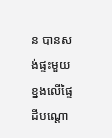ន បានសង់ផ្ទះមួយខ្នងលើផ្ទៃដីបណ្ដោ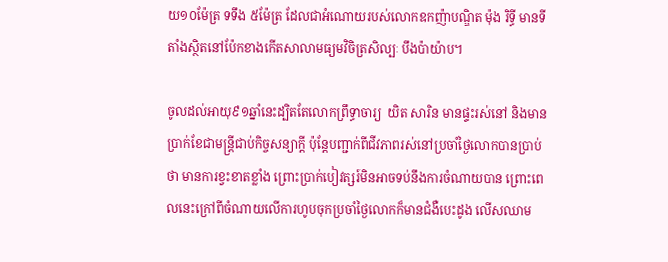យ១០ម៉ែត្រ ទទឹង ៥ម៉ែត្រ ដែលជាអំណោយរបស់លោកឧកញ៉ាបណ្ឌិត ម៉ុង រិទ្ធី មានទីតាំងស្ថិតនៅប៉ែកខាងកើតសាលាមធ្យមវិចិត្រសិល្បៈ បឹងប៉ាយ៉ាប។

ចូលដល់អាយុ៩១ឆ្នាំនេះដ្បិតតែលោកព្រឹទ្ធាចារ្យ  យិត សារិន មានផ្ទះរស់នៅ និងមានប្រាក់ខែជាមន្ត្រីជាប់កិច្ចសន្យាក្ដី ប៉ុន្តែបញ្ជាក់ពីជីវភាពរស់នៅប្រចាំថ្ងៃលោកបានប្រាប់ថា មានការខ្វះខាតខ្លាំង ព្រោះប្រាក់បៀវត្សរ៍មិនអាចទប់នឹងការចំណាយបាន ព្រោះពេលនេះក្រៅពីចំណាយលើការហូបចុកប្រចាំថ្ងៃលោកក៏មានជំងឺបេះដូង លើសឈាម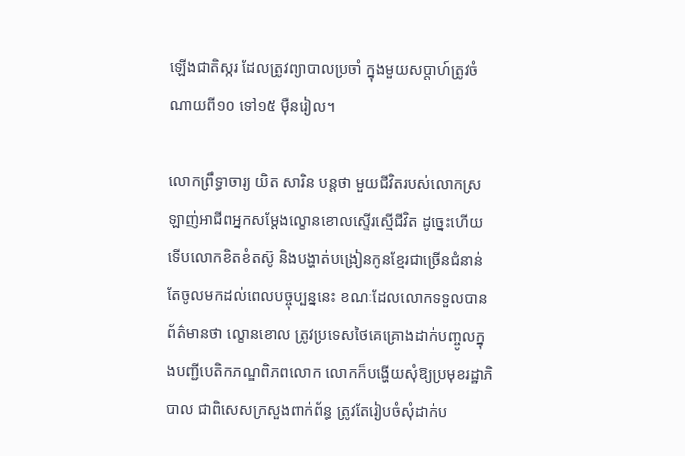ឡើងជាតិស្ករ ដែលត្រូវព្យាបាលប្រចាំ ក្នុងមួយសប្ដាហ៍ត្រូវចំណាយពី១០ ទៅ១៥ ម៉ឺនរៀល។

លោកព្រឹទ្ធាចារ្យ យិត សារិន បន្តថា មួយជីវិតរបស់លោកស្រឡាញ់អាជីពអ្នកសម្ដែងល្ខោនខោលស្ទើរស្មើជីវិត ដូច្នេះហើយទើបលោកខិតខំតស៊ូ និងបង្ហាត់បង្រៀនកូនខ្មែរជាច្រើនជំនាន់ តែចូលមកដល់ពេលបច្ចុប្បន្ននេះ ខណៈដែលលោកទទួលបានព័ត៌មានថា ល្ខោនខោល ត្រូវប្រទេសថៃគេគ្រោងដាក់បញ្ចូលក្នុងបញ្ជីបេតិកភណ្ឌពិភពលោក លោកក៏បង្ហើយសុំឱ្យប្រមុខរដ្ឋាភិបាល ជាពិសេសក្រសួងពាក់ព័ន្ធ ត្រូវតែរៀបចំសុំដាក់ប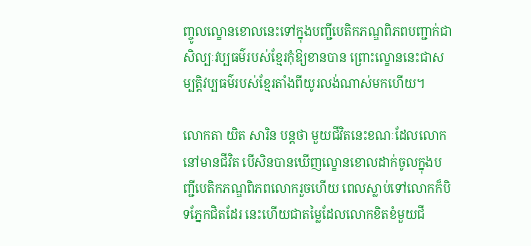ញ្ចូលល្ខោនខោលនេះទៅក្នុងបញ្ជីបេតិកភណ្ឌពិភពបញ្ជាក់ជាសិល្បៈវប្បធម៌របស់ខ្មែរកុំឱ្យខានបាន ព្រោះល្ខោននេះជាសម្បត្តិវប្បធម៌របស់ខ្មែរតាំងពីយូរលង់ណាស់មកហើយ។

លោកតា យិត សារិន បន្តថា មួយជីវិតនេះខណៈដែលលោកនៅមានជីវិត បើសិនបានឃើញល្ខោនខោលដាក់ចូលក្នុងបញ្ជីបេតិកភណ្ឌពិភពលោករួចហើយ ពេលស្លាប់ទៅលោកក៏បិទភ្នែកជិតដែរ នេះហើយជាតម្លៃដែលលោកខិតខំមួយជី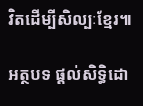វិតដើម្បីសិល្បៈខ្មែរ៕

អត្ថបទ ផ្ដល់សិទ្ធិដោ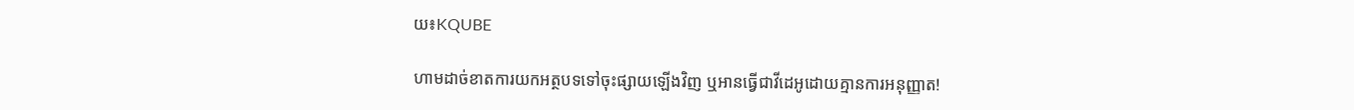យ៖KQUBE

ហាមដាច់ខាតការយកអត្ថបទទៅចុះផ្សាយឡើងវិញ ឬអានធ្វើជាវីដេអូដោយគ្មានការអនុញ្ញាត!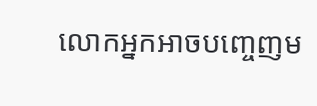លោកអ្នកអាចបញ្ចេញម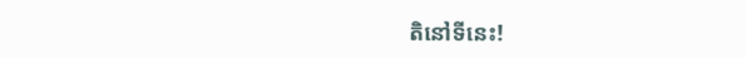តិនៅទីនេះ!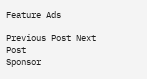Feature Ads

Previous Post Next Post
Sponsor